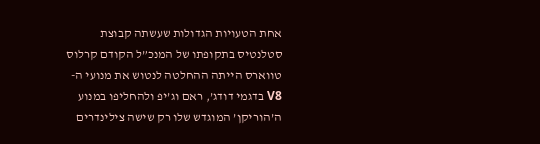אחת הטעויות הגדולות שעשתה קבוצת סטלנטיס בתקופתו של המנכ”ל הקודם קרלוס טווארס הייתה ההחלטה לנטוש את מנועי ה-V8 בדגמי דודג’, ראם וג’יפ ולהחליפו במנוע ה’הוריקן’ המוגדש שלו רק שישה צילינדרים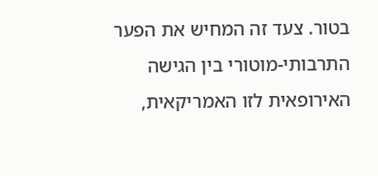בטור. צעד זה המחיש את הפער התרבותי-מוטורי בין הגישה האירופאית לזו האמריקאית,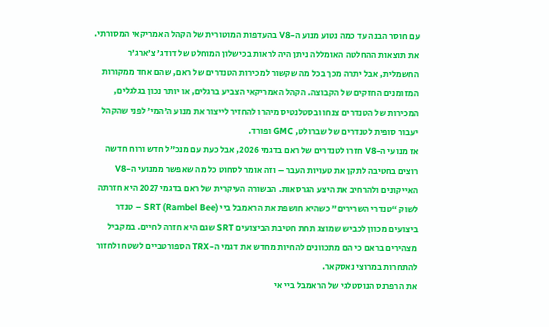עם חוסר הבנה עד כמה נטוע מנוע ה-V8 בהעדפות המוטורית של הקהל האמריקאי המסורתי.
את תוצאות ההחלטה האומללה ניתן היה לראות בכישלון המוחלט של דודג’ צ’ארג’ר החשמלית, אבל יתרה מכך בכל מה שקשור למכירות הטנדרים של ראם, שהם אחד ממקורות המזומנים החזקים של הקבוצה. הקהל האמריקאי הצביע ברגלים, או יותר נכון בגלגלים, המכירות של הטנדרים צנחו ובסטלנטיס מיהרו להחזיר לייצור את מנוע ה’המי’ לפני שהקהל יעבור סופית לטנדרים של שברולט, GMC ופורד.
אז מנועי ה-V8 חזרו לטנדרים של ראם בדגמי 2026, אבל כעת עם מנכ”ל חדש ורוח חדשה רוצים בחטיבה לתקן את טעויות העבר – וזה אומר לסחוט כל מה שאפשר ממנועי ה-V8 האייקונים ולהרחיב את היצע הגרסאות. הבשורה העיקרית של ראם בדגמי 2027 היא חזרתה לשוק “טנדרי השרירים” כשהיא חושפת את הראמבל ביי SRT (Rambel Bee) – טנדר ביצועים מכוון לכביש שמוצג תחת חטיבת הביצועים SRT שגם היא חזרה לחיים. במקביל מצהירים בראם כי הם מתכוונים להחיות מחדש את דגמי ה-TRX הספורטביים לשטח ולחזור להתחרות במרוצי נאסקאר.
את הרפרנס הנוסטלגי של הראמבל ביי אי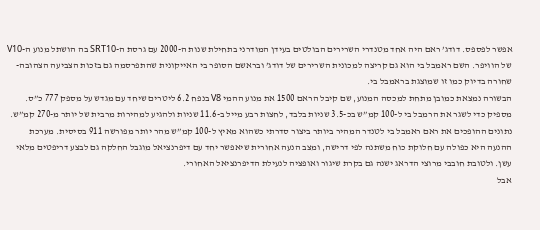אפשר לפספס. דודג’ ראם היה אחד מטנדרי השרירים הבולטים בעידן המודרני בתחילת שנות ה-2000 עם גרסת ה-SRT10 בה הושתל מנוע ה-V10 של הוויפר. השם ראמבל בי הוא גם קריצה למכונית השרירים של דודג’ ובראשם הסופר בי האייקונית שהתפרסמה גם בזכות הצביעה הצהובה-שחורה בדיוק כמו זו שמוצגת בראמבל בי.
הבשורה נמצאת כמובן מתחת למכסה המנוע, שם קיבל הראם 1500 את מנוע ההמי V8 בנפח 6.2 ליטרים שיחד עם מגדש על מספק 777 כ”ס. מספיק כדי לשגר את הרמבל בי ל-100 קמ”ש בכ-3.5 שניות בלבד, לחצות רבע מייל ב-11.6 שניות ולהגיע למהירות מרבית של יותר מ-270 קמ”ש. נתונים ההופכים את ראם ראמבל בי לטנדר המהיר ביותר ביצור סדרתי כשהוא מאיץ ל-100 קמ”ש מהר יותר מפורשה 911 בסיסית. מערכת ההנעה היא כפולה עם חלוקת כוח משתנה לפי דרישה, ומצב הנעה אחורית שיאפשר יחד עם דיפרנציאל מוגבל החלקה גם לבצע דריפטים מלאי עשן. ולטובת חובבי מרוצי הדראג ישנה גם בקרת שיגור ואופציה לנעילת הדיפרנציאל האחורי.
אבל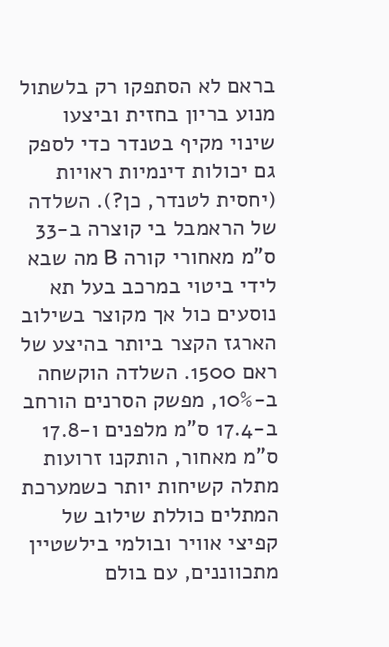בראם לא הסתפקו רק בלשתול מנוע בריון בחזית וביצעו שינוי מקיף בטנדר כדי לספק גם יכולות דינמיות ראויות (יחסית לטנדר, כן?). השלדה של הראמבל בי קוצרה ב-33 ס”מ מאחורי קורה B מה שבא לידי ביטוי במרכב בעל תא נוסעים כול אך מקוצר בשילוב הארגז הקצר ביותר בהיצע של ראם 1500. השלדה הוקשחה ב-10%, מפשק הסרנים הורחב ב-17.4 ס”מ מלפנים ו-17.8 ס”מ מאחור, הותקנו זרועות מתלה קשיחות יותר כשמערכת המתלים כוללת שילוב של קפיצי אוויר ובולמי בילשטיין מתכווננים, עם בולם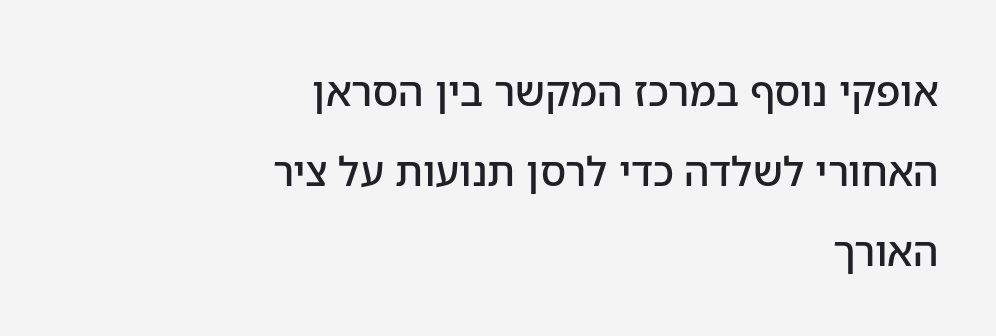אופקי נוסף במרכז המקשר בין הסראן האחורי לשלדה כדי לרסן תנועות על ציר האורך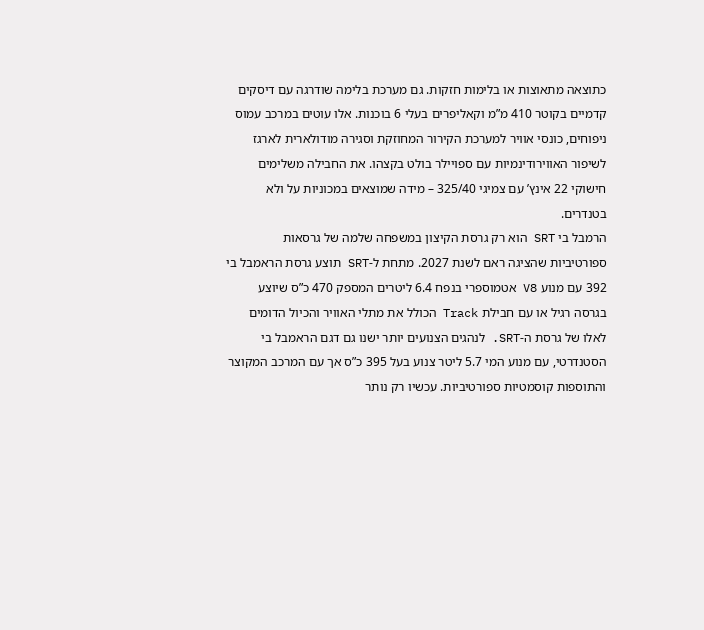כתוצאה מתאוצות או בלימות חזקות. גם מערכת בלימה שודרגה עם דיסקים קדמיים בקוטר 410 מ”מ וקאליפרים בעלי 6 בוכנות. אלו עוטים במרכב עמוס ניפוחים, כונסי אוויר למערכת הקירור המחוזקת וסגירה מודולארית לארגז לשיפור האווירודינמיות עם ספויילר בולט בקצהו. את החבילה משלימים חישוקי 22 אינץ’ עם צמיגי 325/40 – מידה שמוצאים במכוניות על ולא בטנדרים.
הרמבל בי SRT הוא רק גרסת הקיצון במשפחה שלמה של גרסאות ספורטיביות שהציגה ראם לשנת 2027. מתחת ל-SRT תוצע גרסת הראמבל בי 392 עם מנוע V8 אטמוספרי בנפח 6.4 ליטרים המספק 470 כ”ס שיוצע בגרסה רגיל או עם חבילת Track הכולל את מתלי האוויר והכיול הדומים לאלו של גרסת ה-SRT. לנהגים הצנועים יותר ישנו גם דגם הראמבל בי הסטנדרטי, עם מנוע המי 5.7 ליטר צנוע בעל 395 כ”ס אך עם המרכב המקוצר והתוספות קוסמטיות ספורטיביות. עכשיו רק נותר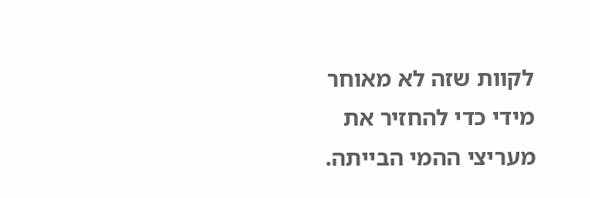לקוות שזה לא מאוחר מידי כדי להחזיר את מעריצי ההמי הבייתה.